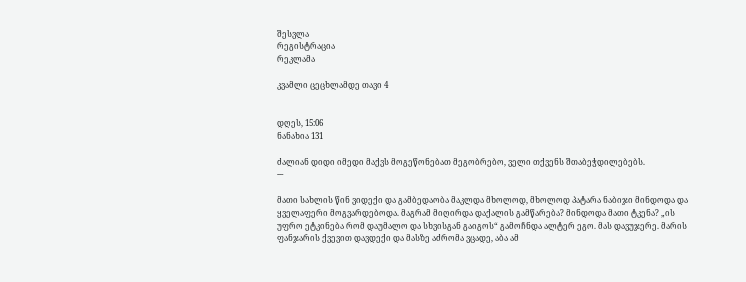შესვლა
რეგისტრაცია
რეკლამა

კვამლი ცეცხლამდე თავი 4


დღეს, 15:06
ნანახია 131

ძალიან დიდი იმედი მაქვს მოგეწონებათ მეგობრებო, ველი თქვენს შთაბეჭდილებებს.
---

მათი სახლის წინ ვიდექი და გამბედაობა მაკლდა მხოლოდ, მხოლოდ პატარა ნაბიჯი მინდოდა და ყველაფერი მოგვარდებოდა. მაგრამ მიღირდა დაქალის გამწარება? მინდოდა მათი ტკენა? „ის უფრო ეტკინება რომ დაუმალო და სხვისგან გაიგოს“ გამოჩნდა ალტერ ეგო. მას დავუჯერე. მარის ფანჯარის ქვევით დავდექი და მასზე აძრომა ვცადე, აბა ამ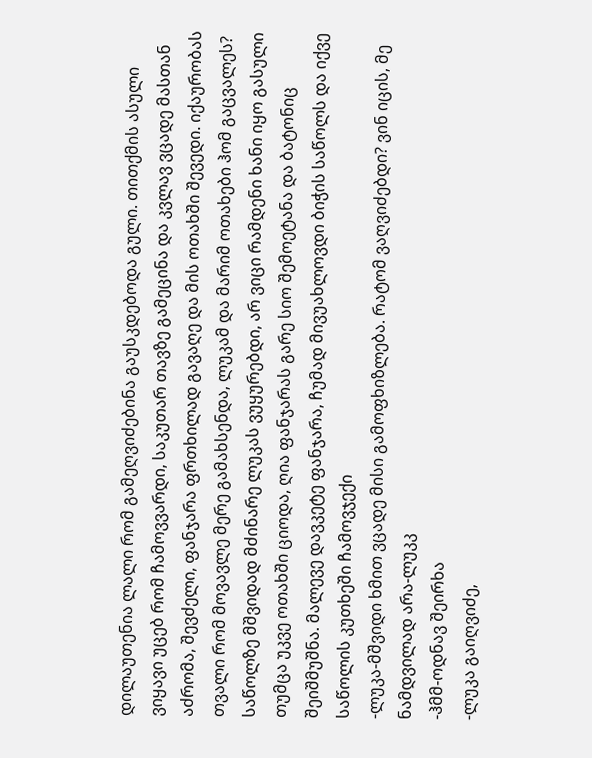დილაუთენია ლალი რომ გამეღვიძებინა გაუსკდებოდა გული. თითქმის ასული ვიყავი უცებ რომ ჩამოვვარდი, საკუთარ თავზე გამეცინა და კვლავ ვცადე მასთან აძრომა, შევძელი, ფანჯარა ფრთხილად გავაღე და მის ოთახში შევედი. იქაურობას თვალი რომ მოვავლე მერე გამახსენდა, ლუკამ და მარიმ ოთახები ჰომ გაცვალეს? საწოლზე მშვიდად მძინარე ლუკას ვუყურებდი, არ ვიცი რამდენი ხანი იყო გასული თუმცა უკვე ოთახში ციოდა, ღია ფანჯარას გარე სიო შემოეტანა და ბატონიც შეიშმუშნა. მალევე დავკეტე ფანჯარა, ჩუმად მივუახლოვდი ბიჭის საწოლს და იქვე საწოლის კუთხეში ჩამოვჯექი
-ლუკა-მშვიდი ხმით ვცადე მისი გამოფხიზლება. რატომ ვაღვიძებდი? ვინ იცის, მე ნამდვილად არა-ლუკკ
-ჰმმ-ოდნავ შეირხა
-ლუკა გაიღვიძე,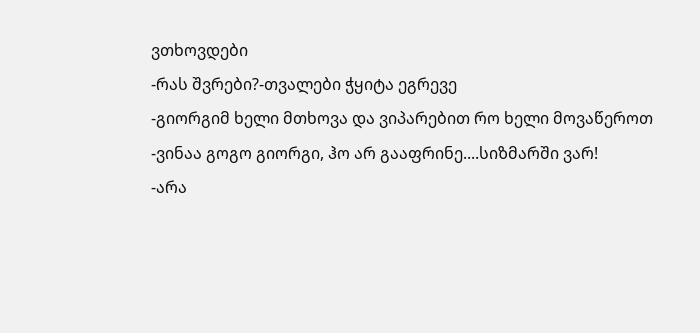ვთხოვდები
-რას შვრები?-თვალები ჭყიტა ეგრევე
-გიორგიმ ხელი მთხოვა და ვიპარებით რო ხელი მოვაწეროთ
-ვინაა გოგო გიორგი, ჰო არ გააფრინე....სიზმარში ვარ!
-არა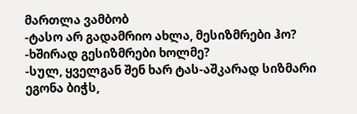მართლა ვამბობ
-ტასო არ გადამრიო ახლა, მესიზმრები ჰო?
-ხშირად გესიზმრები ხოლმე?
-სულ, ყველგან შენ ხარ ტას-აშკარად სიზმარი ეგონა ბიჭს,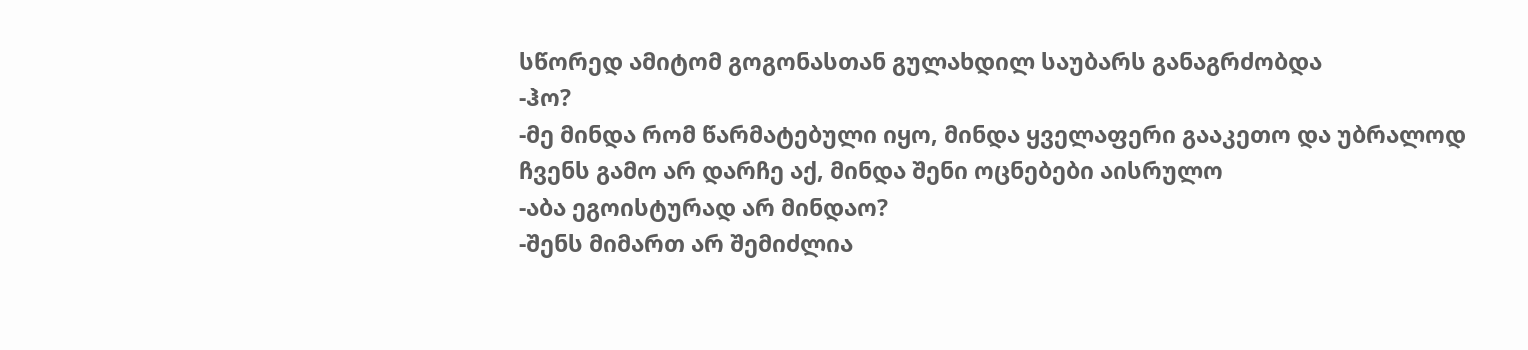სწორედ ამიტომ გოგონასთან გულახდილ საუბარს განაგრძობდა
-ჰო?
-მე მინდა რომ წარმატებული იყო, მინდა ყველაფერი გააკეთო და უბრალოდ ჩვენს გამო არ დარჩე აქ, მინდა შენი ოცნებები აისრულო
-აბა ეგოისტურად არ მინდაო?
-შენს მიმართ არ შემიძლია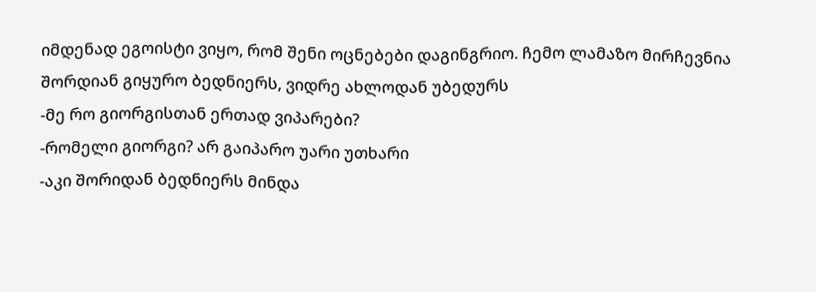იმდენად ეგოისტი ვიყო, რომ შენი ოცნებები დაგინგრიო. ჩემო ლამაზო მირჩევნია შორდიან გიყურო ბედნიერს, ვიდრე ახლოდან უბედურს
-მე რო გიორგისთან ერთად ვიპარები?
-რომელი გიორგი? არ გაიპარო უარი უთხარი
-აკი შორიდან ბედნიერს მინდა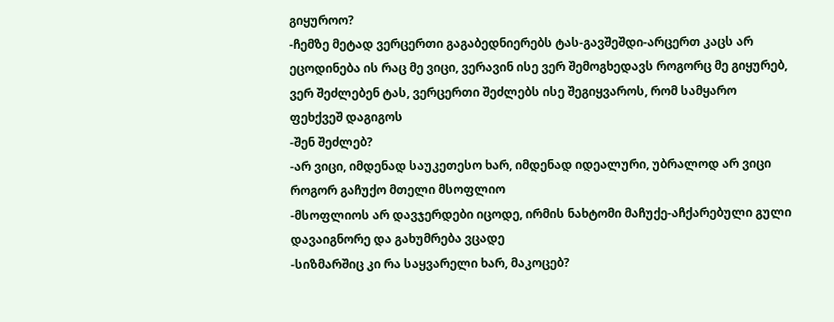გიყუროო?
-ჩემზე მეტად ვერცერთი გაგაბედნიერებს ტას-გავშეშდი-არცერთ კაცს არ ეცოდინება ის რაც მე ვიცი, ვერავინ ისე ვერ შემოგხედავს როგორც მე გიყურებ, ვერ შეძლებენ ტას, ვერცერთი შეძლებს ისე შეგიყვაროს, რომ სამყარო ფეხქვეშ დაგიგოს
-შენ შეძლებ?
-არ ვიცი, იმდენად საუკეთესო ხარ, იმდენად იდეალური, უბრალოდ არ ვიცი როგორ გაჩუქო მთელი მსოფლიო
-მსოფლიოს არ დავჯერდები იცოდე, ირმის ნახტომი მაჩუქე-აჩქარებული გული დავაიგნორე და გახუმრება ვცადე
-სიზმარშიც კი რა საყვარელი ხარ, მაკოცებ?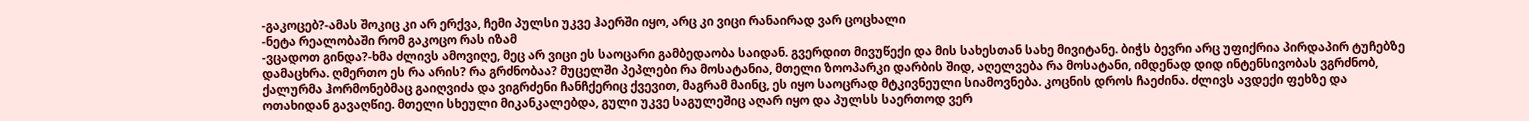-გაკოცებ?-ამას შოკიც კი არ ერქვა, ჩემი პულსი უკვე ჰაერში იყო, არც კი ვიცი რანაირად ვარ ცოცხალი
-ნეტა რეალობაში რომ გაკოცო რას იზამ
-ვცადოთ გინდა?-ხმა ძლივს ამოვიღე, მეც არ ვიცი ეს საოცარი გამბედაობა საიდან. გვერდით მივუწექი და მის სახესთან სახე მივიტანე. ბიჭს ბევრი არც უფიქრია პირდაპირ ტუჩებზე დამაცხრა. ღმერთო ეს რა არის? რა გრძნობაა? მუცელში პეპლები რა მოსატანია, მთელი ზოოპარკი დარბის შიდ, აღელვება რა მოსატანი, იმდენად დიდ ინტენსივობას ვგრძნობ, ქალურმა ჰორმონებმაც გაიღვიძა და ვიგრძენი ჩანჩქერიც ქვევით, მაგრამ მაინც, ეს იყო საოცრად მტკივნეული სიამოვნება. კოცნის დროს ჩაეძინა. ძლივს ავდექი ფეხზე და ოთახიდან გავაღწიე. მთელი სხეული მიკანკალებდა, გული უკვე საგულეშიც აღარ იყო და პულსს საერთოდ ვერ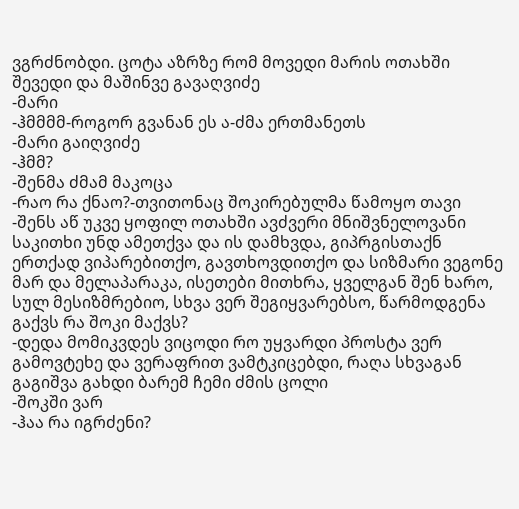ვგრძნობდი. ცოტა აზრზე რომ მოვედი მარის ოთახში შევედი და მაშინვე გავაღვიძე
-მარი
-ჰმმმმ-როგორ გვანან ეს ა-ძმა ერთმანეთს
-მარი გაიღვიძე
-ჰმმ?
-შენმა ძმამ მაკოცა
-რაო რა ქნაო?-თვითონაც შოკირებულმა წამოყო თავი
-შენს აწ უკვე ყოფილ ოთახში ავძვერი მნიშვნელოვანი საკითხი უნდ ამეთქვა და ის დამხვდა, გიპრგისთაქნ ერთქად ვიპარებითქო, გავთხოვდითქო და სიზმარი ვეგონე მარ და მელაპარაკა, ისეთები მითხრა, ყველგან შენ ხარო, სულ მესიზმრებიო, სხვა ვერ შეგიყვარებსო, წარმოდგენა გაქვს რა შოკი მაქვს?
-დედა მომიკვდეს ვიცოდი რო უყვარდი პროსტა ვერ გამოვტეხე და ვერაფრით ვამტკიცებდი, რაღა სხვაგან გაგიშვა გახდი ბარემ ჩემი ძმის ცოლი
-შოკში ვარ
-ჰაა რა იგრძენი?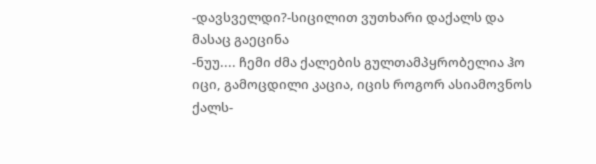-დავსველდი?-სიცილით ვუთხარი დაქალს და მასაც გაეცინა
-ნუუ.... ჩემი ძმა ქალების გულთამპყრობელია ჰო იცი, გამოცდილი კაცია, იცის როგორ ასიამოვნოს ქალს-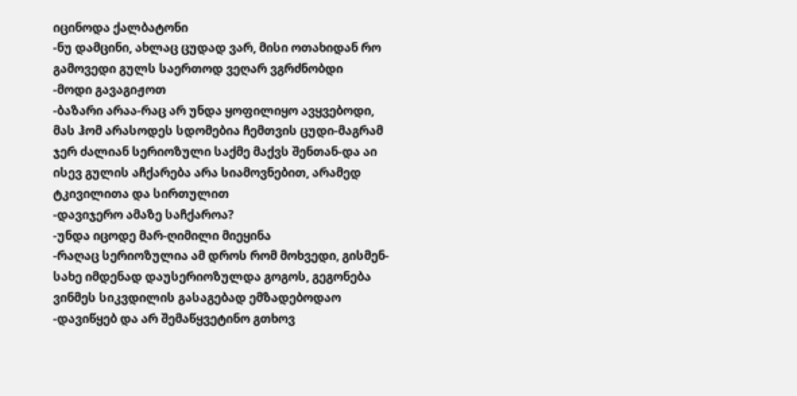იცინოდა ქალბატონი
-ნუ დამცინი, ახლაც ცუდად ვარ, მისი ოთახიდან რო გამოვედი გულს საერთოდ ვეღარ ვგრძნობდი
-მოდი გავაგიჟოთ
-ბაზარი არაა-რაც არ უნდა ყოფილიყო ავყვებოდი, მას ჰომ არასოდეს სდომებია ჩემთვის ცუდი-მაგრამ ჯერ ძალიან სერიოზული საქმე მაქვს შენთან-და აი ისევ გულის აჩქარება არა სიამოვნებით, არამედ ტკივილითა და სირთულით
-დავიჯერო ამაზე საჩქაროა?
-უნდა იცოდე მარ-ღიმილი მიეყინა
-რაღაც სერიოზულია ამ დროს რომ მოხვედი, გისმენ- სახე იმდენად დაუსერიოზულდა გოგოს, გეგონება ვინმეს სიკვდილის გასაგებად ემზადებოდაო
-დავიწყებ და არ შემაწყვეტინო გთხოვ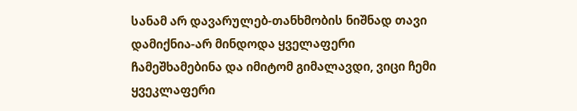სანამ არ დავარულებ-თანხმობის ნიშნად თავი დამიქნია-არ მინდოდა ყველაფერი ჩამეშხამებინა და იმიტომ გიმალავდი, ვიცი ჩემი ყვეკლაფერი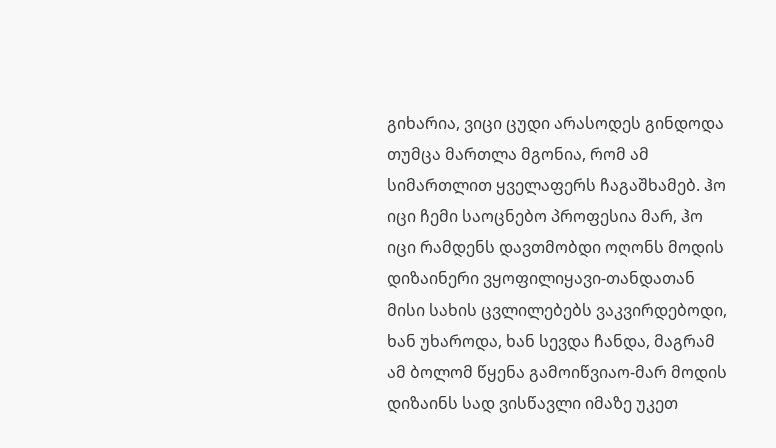გიხარია, ვიცი ცუდი არასოდეს გინდოდა თუმცა მართლა მგონია, რომ ამ სიმართლით ყველაფერს ჩაგაშხამებ. ჰო იცი ჩემი საოცნებო პროფესია მარ, ჰო იცი რამდენს დავთმობდი ოღონს მოდის დიზაინერი ვყოფილიყავი-თანდათან მისი სახის ცვლილებებს ვაკვირდებოდი, ხან უხაროდა, ხან სევდა ჩანდა, მაგრამ ამ ბოლომ წყენა გამოიწვიაო-მარ მოდის დიზაინს სად ვისწავლი იმაზე უკეთ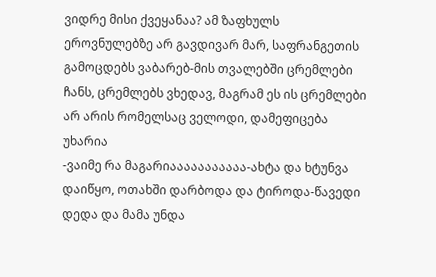ვიდრე მისი ქვეყანაა? ამ ზაფხულს ეროვნულებზე არ გავდივარ მარ, საფრანგეთის გამოცდებს ვაბარებ-მის თვალებში ცრემლები ჩანს, ცრემლებს ვხედავ, მაგრამ ეს ის ცრემლები არ არის რომელსაც ველოდი, დამეფიცება უხარია
-ვაიმე რა მაგარიააააააააააა-ახტა და ხტუნვა დაიწყო, ოთახში დარბოდა და ტიროდა-წავედი დედა და მამა უნდა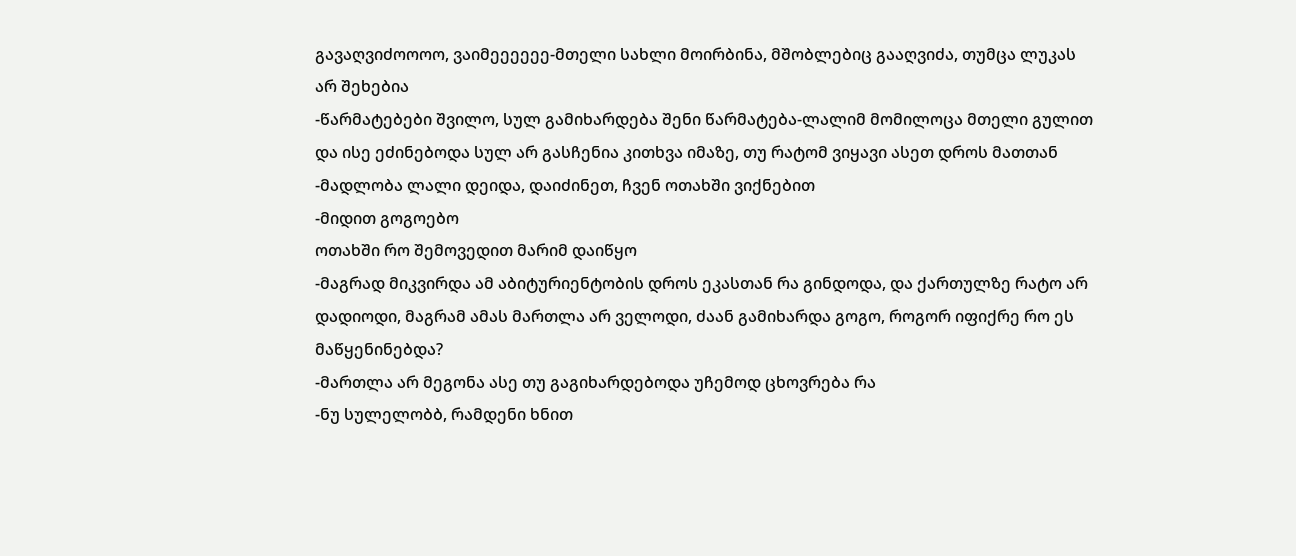გავაღვიძოოოო, ვაიმეეეეეე-მთელი სახლი მოირბინა, მშობლებიც გააღვიძა, თუმცა ლუკას არ შეხებია
-წარმატებები შვილო, სულ გამიხარდება შენი წარმატება-ლალიმ მომილოცა მთელი გულით და ისე ეძინებოდა სულ არ გასჩენია კითხვა იმაზე, თუ რატომ ვიყავი ასეთ დროს მათთან
-მადლობა ლალი დეიდა, დაიძინეთ, ჩვენ ოთახში ვიქნებით
-მიდით გოგოებო
ოთახში რო შემოვედით მარიმ დაიწყო
-მაგრად მიკვირდა ამ აბიტურიენტობის დროს ეკასთან რა გინდოდა, და ქართულზე რატო არ დადიოდი, მაგრამ ამას მართლა არ ველოდი, ძაან გამიხარდა გოგო, როგორ იფიქრე რო ეს მაწყენინებდა?
-მართლა არ მეგონა ასე თუ გაგიხარდებოდა უჩემოდ ცხოვრება რა
-ნუ სულელობბ, რამდენი ხნით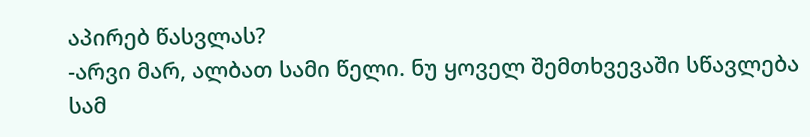აპირებ წასვლას?
-არვი მარ, ალბათ სამი წელი. ნუ ყოველ შემთხვევაში სწავლება სამ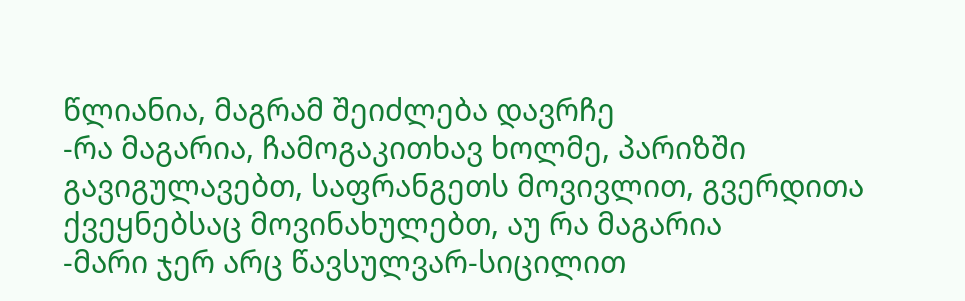წლიანია, მაგრამ შეიძლება დავრჩე
-რა მაგარია, ჩამოგაკითხავ ხოლმე, პარიზში გავიგულავებთ, საფრანგეთს მოვივლით, გვერდითა ქვეყნებსაც მოვინახულებთ, აუ რა მაგარია
-მარი ჯერ არც წავსულვარ-სიცილით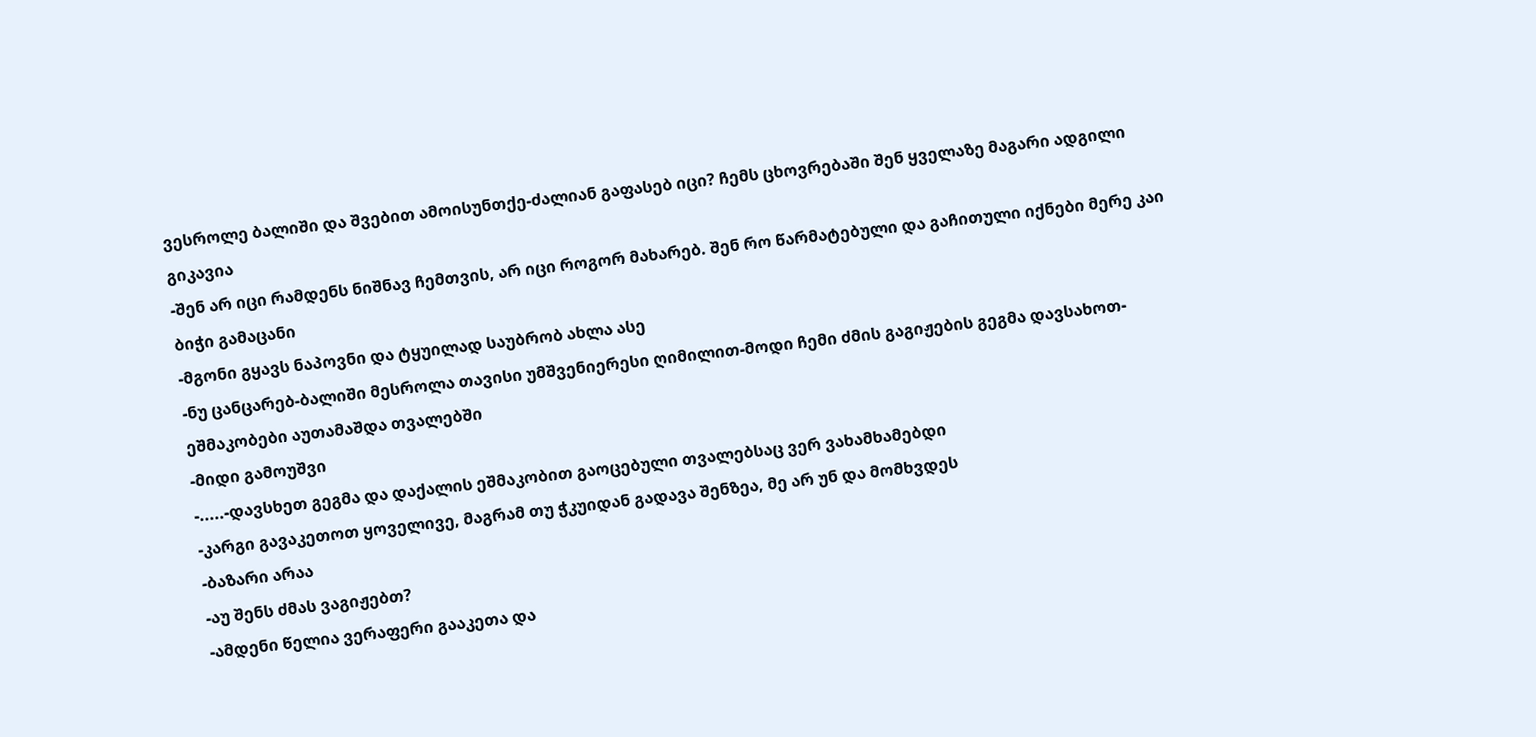ვესროლე ბალიში და შვებით ამოისუნთქე-ძალიან გაფასებ იცი? ჩემს ცხოვრებაში შენ ყველაზე მაგარი ადგილი გიკავია
-შენ არ იცი რამდენს ნიშნავ ჩემთვის, არ იცი როგორ მახარებ. შენ რო წარმატებული და გაჩითული იქნები მერე კაი ბიჭი გამაცანი
-მგონი გყავს ნაპოვნი და ტყუილად საუბრობ ახლა ასე
-ნუ ცანცარებ-ბალიში მესროლა თავისი უმშვენიერესი ღიმილით-მოდი ჩემი ძმის გაგიჟების გეგმა დავსახოთ-ეშმაკობები აუთამაშდა თვალებში
-მიდი გამოუშვი
-.....-დავსხეთ გეგმა და დაქალის ეშმაკობით გაოცებული თვალებსაც ვერ ვახამხამებდი
-კარგი გავაკეთოთ ყოველივე, მაგრამ თუ ჭკუიდან გადავა შენზეა, მე არ უნ და მომხვდეს
-ბაზარი არაა
-აუ შენს ძმას ვაგიჟებთ?
-ამდენი წელია ვერაფერი გააკეთა და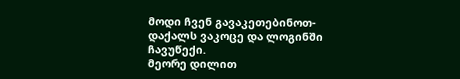მოდი ჩვენ გავაკეთებინოთ-დაქალს ვაკოცე და ლოგინში ჩავუწექი.
მეორე დილით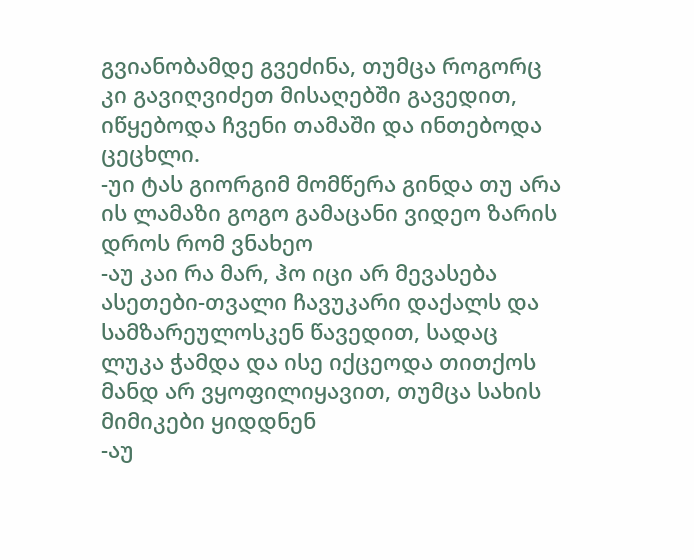გვიანობამდე გვეძინა, თუმცა როგორც კი გავიღვიძეთ მისაღებში გავედით, იწყებოდა ჩვენი თამაში და ინთებოდა ცეცხლი.
-უი ტას გიორგიმ მომწერა გინდა თუ არა ის ლამაზი გოგო გამაცანი ვიდეო ზარის დროს რომ ვნახეო
-აუ კაი რა მარ, ჰო იცი არ მევასება ასეთები-თვალი ჩავუკარი დაქალს და სამზარეულოსკენ წავედით, სადაც ლუკა ჭამდა და ისე იქცეოდა თითქოს მანდ არ ვყოფილიყავით, თუმცა სახის მიმიკები ყიდდნენ
-აუ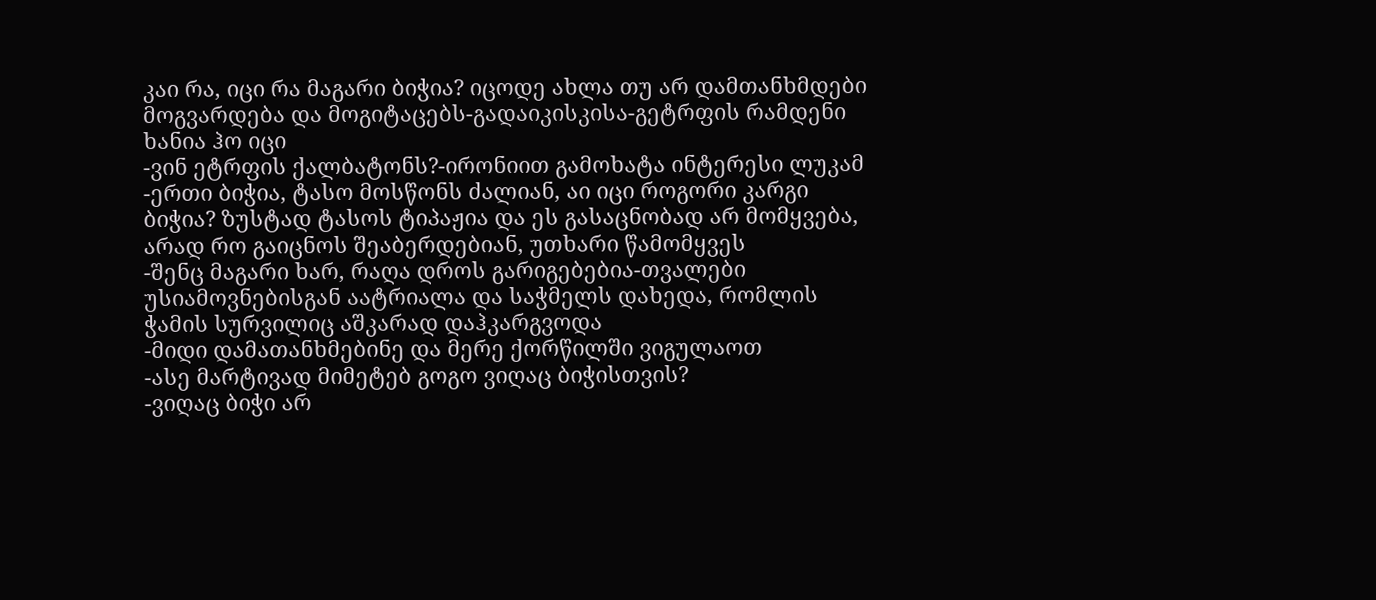კაი რა, იცი რა მაგარი ბიჭია? იცოდე ახლა თუ არ დამთანხმდები მოგვარდება და მოგიტაცებს-გადაიკისკისა-გეტრფის რამდენი ხანია ჰო იცი
-ვინ ეტრფის ქალბატონს?-ირონიით გამოხატა ინტერესი ლუკამ
-ერთი ბიჭია, ტასო მოსწონს ძალიან, აი იცი როგორი კარგი ბიჭია? ზუსტად ტასოს ტიპაჟია და ეს გასაცნობად არ მომყვება, არად რო გაიცნოს შეაბერდებიან, უთხარი წამომყვეს
-შენც მაგარი ხარ, რაღა დროს გარიგებებია-თვალები უსიამოვნებისგან აატრიალა და საჭმელს დახედა, რომლის ჭამის სურვილიც აშკარად დაჰკარგვოდა
-მიდი დამათანხმებინე და მერე ქორწილში ვიგულაოთ
-ასე მარტივად მიმეტებ გოგო ვიღაც ბიჭისთვის?
-ვიღაც ბიჭი არ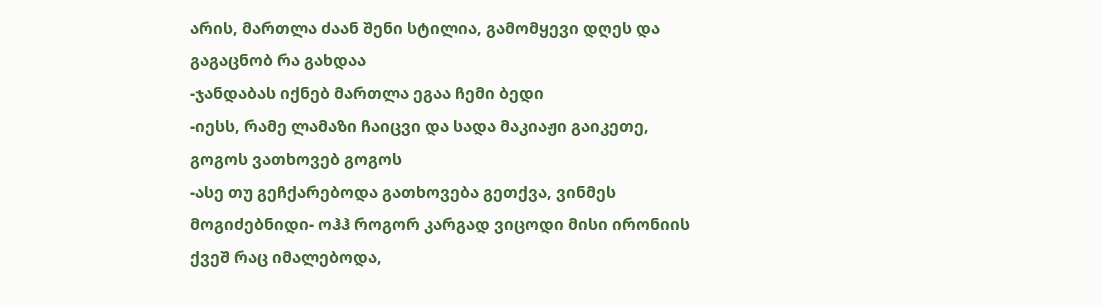არის, მართლა ძაან შენი სტილია, გამომყევი დღეს და გაგაცნობ რა გახდაა
-ჯანდაბას იქნებ მართლა ეგაა ჩემი ბედი
-იესს, რამე ლამაზი ჩაიცვი და სადა მაკიაჟი გაიკეთე, გოგოს ვათხოვებ გოგოს
-ასე თუ გეჩქარებოდა გათხოვება გეთქვა, ვინმეს მოგიძებნიდი- ოჰჰ როგორ კარგად ვიცოდი მისი ირონიის ქვეშ რაც იმალებოდა,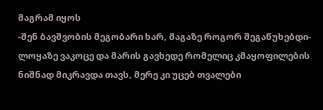მაგრამ იყოს
-შენ ბავშვობის მეგობარი ხარ, მაგაზე როგორ შეგაწუხებდი-ლოყაზე ვაკოცე და მარის გავხედე რომელიც კმაყოფილების ნიშნად მიკრავდა თავს, მერე კი უცებ თვალები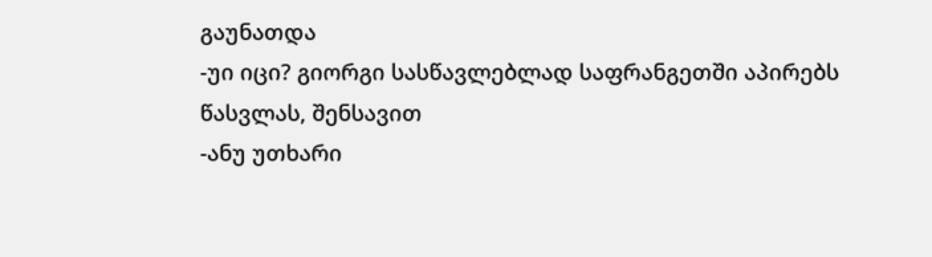გაუნათდა
-უი იცი? გიორგი სასწავლებლად საფრანგეთში აპირებს წასვლას, შენსავით
-ანუ უთხარი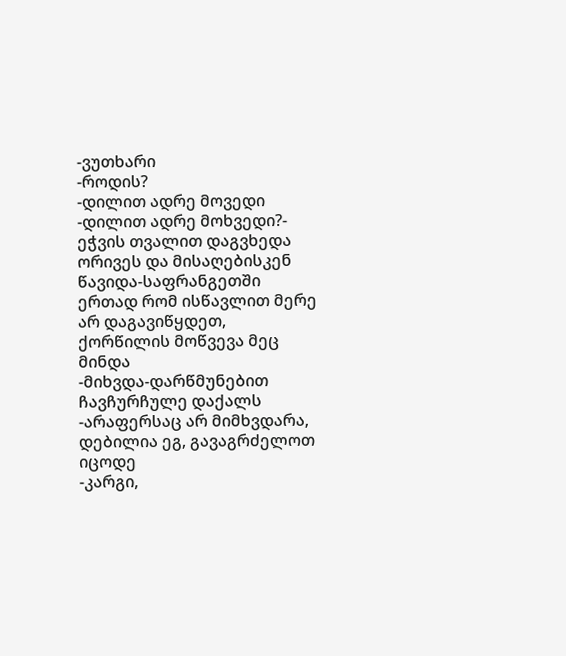-ვუთხარი
-როდის?
-დილით ადრე მოვედი
-დილით ადრე მოხვედი?- ეჭვის თვალით დაგვხედა ორივეს და მისაღებისკენ წავიდა-საფრანგეთში ერთად რომ ისწავლით მერე არ დაგავიწყდეთ, ქორწილის მოწვევა მეც მინდა
-მიხვდა-დარწმუნებით ჩავჩურჩულე დაქალს
-არაფერსაც არ მიმხვდარა, დებილია ეგ, გავაგრძელოთ იცოდე
-კარგი,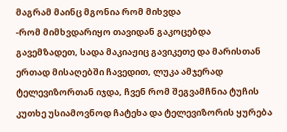მაგრამ მაინც მგონია რომ მიხვდა
-რომ მიმხვდარიყო თავიდან გაკოცებდა
გავემზადეთ, სადა მაკიაჟიც გავიკეთე და მარისთან ერთად მისაღებში ჩავედით, ლუკა ამჯერად ტელევიზორთან იჯდა, ჩვენ რომ შეგვამჩნია ტუჩის კუთხე უსიამოვნოდ ჩატეხა და ტელევიზორის ყურება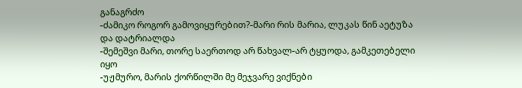განაგრძო
-ძამიკო როგორ გამოვიყურებით?-მარი რის მარია, ლუკას წინ აეტუზა და დატრიალდა
-შემეშვი მარი, თორე საერთოდ არ წახვალ-არ ტყუოდა, გამკეთებელი იყო
-უჟმურო, მარის ქორწილში მე მეჯვარე ვიქნები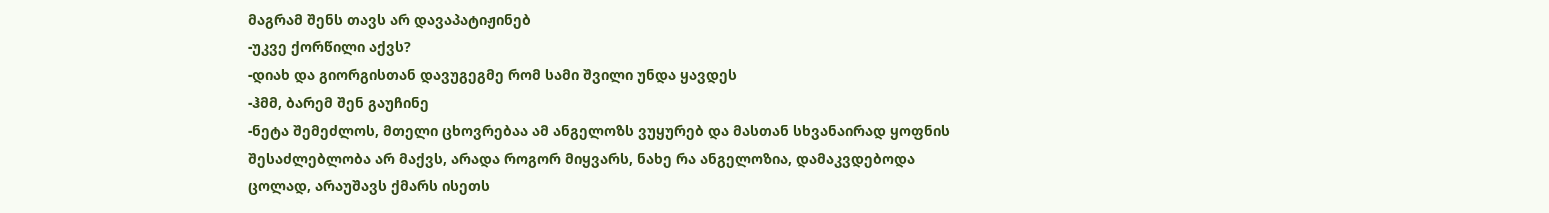მაგრამ შენს თავს არ დავაპატიჟინებ
-უკვე ქორწილი აქვს?
-დიახ და გიორგისთან დავუგეგმე რომ სამი შვილი უნდა ყავდეს
-ჰმმ, ბარემ შენ გაუჩინე
-ნეტა შემეძლოს, მთელი ცხოვრებაა ამ ანგელოზს ვუყურებ და მასთან სხვანაირად ყოფნის შესაძლებლობა არ მაქვს, არადა როგორ მიყვარს, ნახე რა ანგელოზია, დამაკვდებოდა ცოლად, არაუშავს ქმარს ისეთს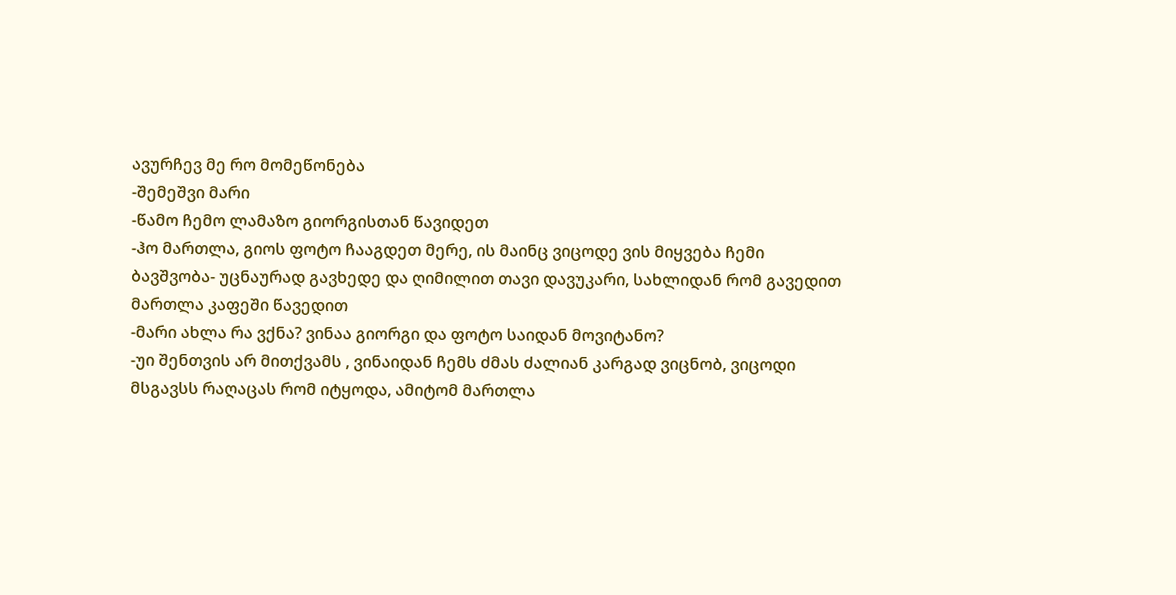ავურჩევ მე რო მომეწონება
-შემეშვი მარი
-წამო ჩემო ლამაზო გიორგისთან წავიდეთ
-ჰო მართლა, გიოს ფოტო ჩააგდეთ მერე, ის მაინც ვიცოდე ვის მიყვება ჩემი ბავშვობა- უცნაურად გავხედე და ღიმილით თავი დავუკარი, სახლიდან რომ გავედით მართლა კაფეში წავედით
-მარი ახლა რა ვქნა? ვინაა გიორგი და ფოტო საიდან მოვიტანო?
-უი შენთვის არ მითქვამს , ვინაიდან ჩემს ძმას ძალიან კარგად ვიცნობ, ვიცოდი მსგავსს რაღაცას რომ იტყოდა, ამიტომ მართლა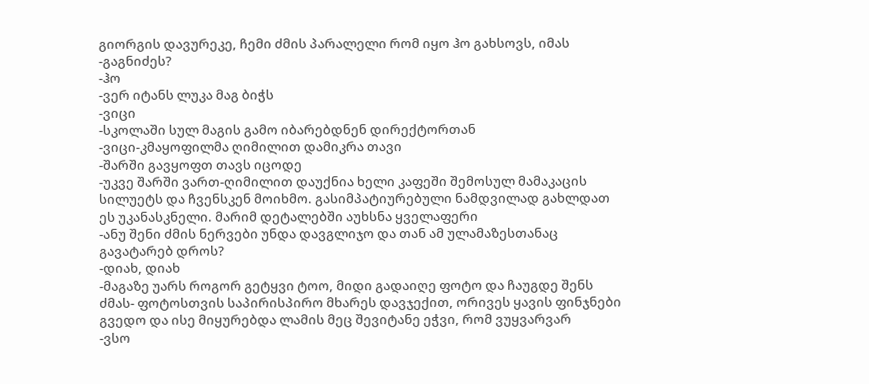გიორგის დავურეკე, ჩემი ძმის პარალელი რომ იყო ჰო გახსოვს, იმას
-გაგნიძეს?
-ჰო
-ვერ იტანს ლუკა მაგ ბიჭს
-ვიცი
-სკოლაში სულ მაგის გამო იბარებდნენ დირექტორთან
-ვიცი-კმაყოფილმა ღიმილით დამიკრა თავი
-შარში გავყოფთ თავს იცოდე
-უკვე შარში ვართ-ღიმილით დაუქნია ხელი კაფეში შემოსულ მამაკაცის სილუეტს და ჩვენსკენ მოიხმო. გასიმპატიურებული ნამდვილად გახლდათ ეს უკანასკნელი. მარიმ დეტალებში აუხსნა ყველაფერი
-ანუ შენი ძმის ნერვები უნდა დავგლიჯო და თან ამ ულამაზესთანაც გავატარებ დროს?
-დიახ, დიახ
-მაგაზე უარს როგორ გეტყვი ტოო, მიდი გადაიღე ფოტო და ჩაუგდე შენს ძმას- ფოტოსთვის საპირისპირო მხარეს დავჯექით, ორივეს ყავის ფინჯნები გვედო და ისე მიყურებდა ლამის მეც შევიტანე ეჭვი, რომ ვუყვარვარ
-ვსო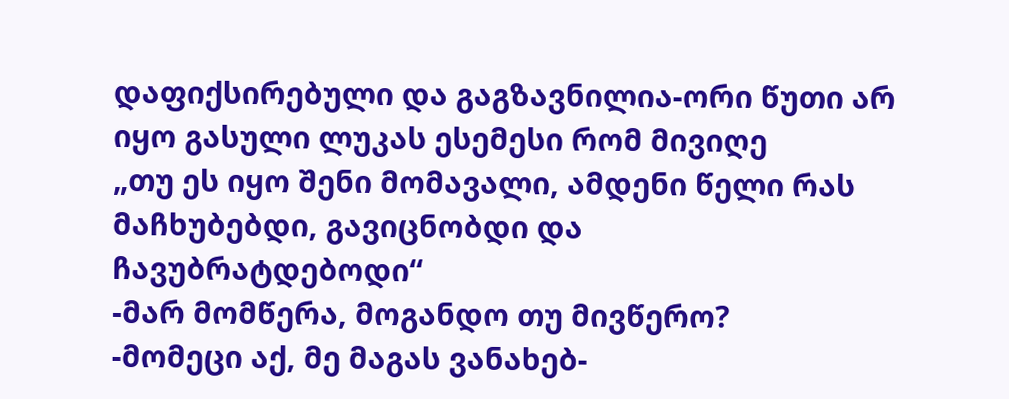დაფიქსირებული და გაგზავნილია-ორი წუთი არ იყო გასული ლუკას ესემესი რომ მივიღე
„თუ ეს იყო შენი მომავალი, ამდენი წელი რას მაჩხუბებდი, გავიცნობდი და ჩავუბრატდებოდი“
-მარ მომწერა, მოგანდო თუ მივწერო?
-მომეცი აქ, მე მაგას ვანახებ-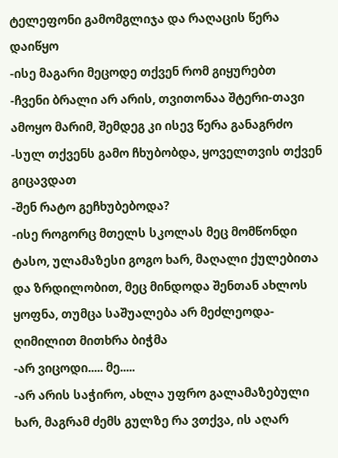ტელეფონი გამომგლიჯა და რაღაცის წერა დაიწყო
-ისე მაგარი მეცოდე თქვენ რომ გიყურებთ
-ჩვენი ბრალი არ არის, თვითონაა შტერი-თავი ამოყო მარიმ, შემდეგ კი ისევ წერა განაგრძო
-სულ თქვენს გამო ჩხუბობდა, ყოველთვის თქვენ გიცავდათ
-შენ რატო გეჩხუბებოდა?
-ისე როგორც მთელს სკოლას მეც მომწონდი ტასო, ულამაზესი გოგო ხარ, მაღალი ქულებითა და ზრდილობით, მეც მინდოდა შენთან ახლოს ყოფნა, თუმცა საშუალება არ მეძლეოდა-ღიმილით მითხრა ბიჭმა
-არ ვიცოდი..... მე.....
-არ არის საჭირო, ახლა უფრო გალამაზებული ხარ, მაგრამ ძემს გულზე რა ვთქვა, ის აღარ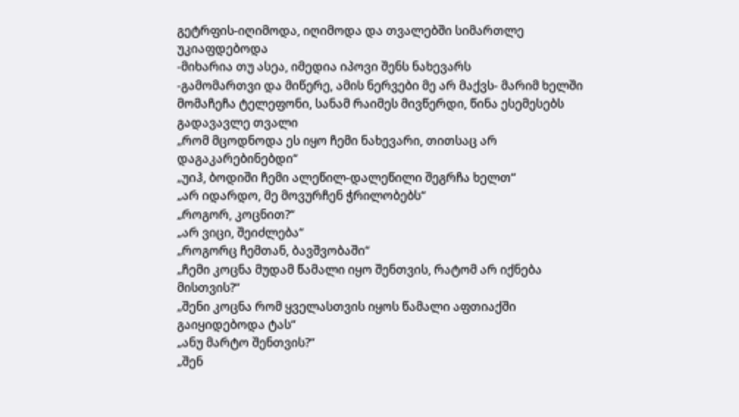გეტრფის-იღიმოდა, იღიმოდა და თვალებში სიმართლე უკიაფდებოდა
-მიხარია თუ ასეა, იმედია იპოვი შენს ნახევარს
-გამომართვი და მიწერე, ამის ნერვები მე არ მაქვს- მარიმ ხელში მომაჩეჩა ტელეფონი, სანამ რაიმეს მივწერდი, წინა ესემესებს გადავავლე თვალი
„რომ მცოდნოდა ეს იყო ჩემი ნახევარი, თითსაც არ დაგაკარებინებდი“
„უიჰ, ბოდიში ჩემი ალეწილ-დალეწილი შეგრჩა ხელთ“
„არ იდარდო, მე მოვურჩენ ჭრილობებს“
„როგორ, კოცნით?“
„არ ვიცი, შეიძლება“
„როგორც ჩემთან, ბავშვობაში“
„ჩემი კოცნა მუდამ წამალი იყო შენთვის, რატომ არ იქნება მისთვის?“
„შენი კოცნა რომ ყველასთვის იყოს წამალი აფთიაქში გაიყიდებოდა ტას“
„ანუ მარტო შენთვის?“
„შენ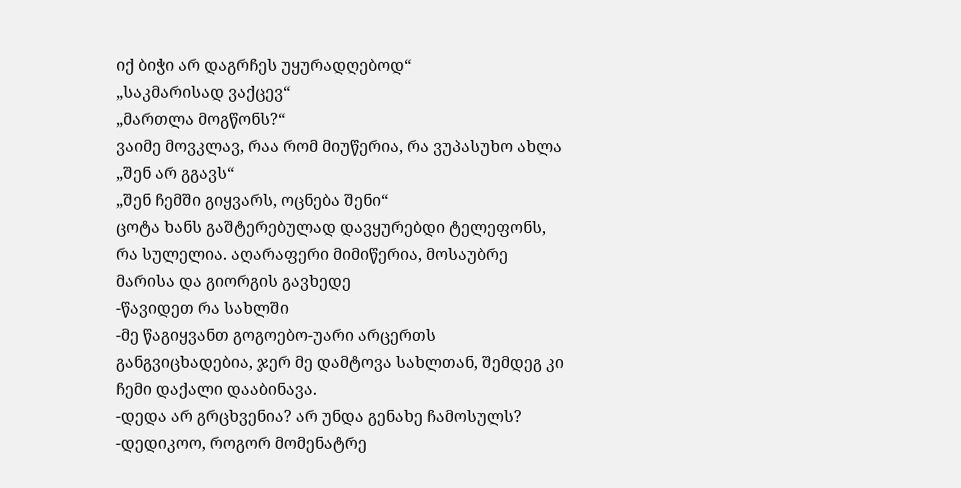იქ ბიჭი არ დაგრჩეს უყურადღებოდ“
„საკმარისად ვაქცევ“
„მართლა მოგწონს?“
ვაიმე მოვკლავ, რაა რომ მიუწერია, რა ვუპასუხო ახლა
„შენ არ გგავს“
„შენ ჩემში გიყვარს, ოცნება შენი“
ცოტა ხანს გაშტერებულად დავყურებდი ტელეფონს, რა სულელია. აღარაფერი მიმიწერია, მოსაუბრე მარისა და გიორგის გავხედე
-წავიდეთ რა სახლში
-მე წაგიყვანთ გოგოებო-უარი არცერთს განგვიცხადებია, ჯერ მე დამტოვა სახლთან, შემდეგ კი ჩემი დაქალი დააბინავა.
-დედა არ გრცხვენია? არ უნდა გენახე ჩამოსულს?
-დედიკოო, როგორ მომენატრე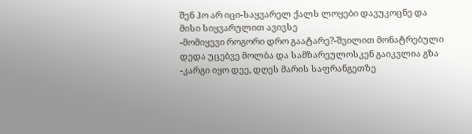შენ ჰო არ იცი-საყვარელ ქალს ლოყები დავუკოცნე და მისი სიყვარულით ავივსე
-მომიყევი როგორი დრო გაატარე?-შვილით მონატრებული დედა უცებვე მოლბა და სამზარეულოსკენ გაიკვლია გზა
-კარგი იყო დეე, დღეს მარის საფრანგეთზე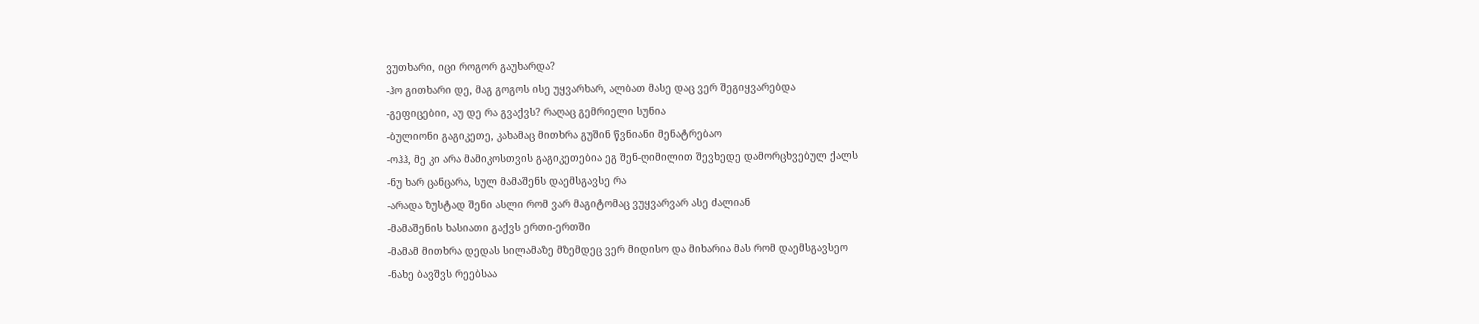ვუთხარი, იცი როგორ გაუხარდა?
-ჰო გითხარი დე, მაგ გოგოს ისე უყვარხარ, ალბათ მასე დაც ვერ შეგიყვარებდა
-გეფიცებიი, აუ დე რა გვაქვს? რაღაც გემრიელი სუნია
-ბულიონი გაგიკეთე, კახამაც მითხრა გუშინ წვნიანი მენატრებაო
-ოჰჰ, მე კი არა მამიკოსთვის გაგიკეთებია ეგ შენ-ღიმილით შევხედე დამორცხვებულ ქალს
-ნუ ხარ ცანცარა, სულ მამაშენს დაემსგავსე რა
-არადა ზუსტად შენი ასლი რომ ვარ მაგიტომაც ვუყვარვარ ასე ძალიან
-მამაშენის ხასიათი გაქვს ერთი-ერთში
-მამამ მითხრა დედას სილამაზე მზემდეც ვერ მიდისო და მიხარია მას რომ დაემსგავსეო
-ნახე ბავშვს რეებსაა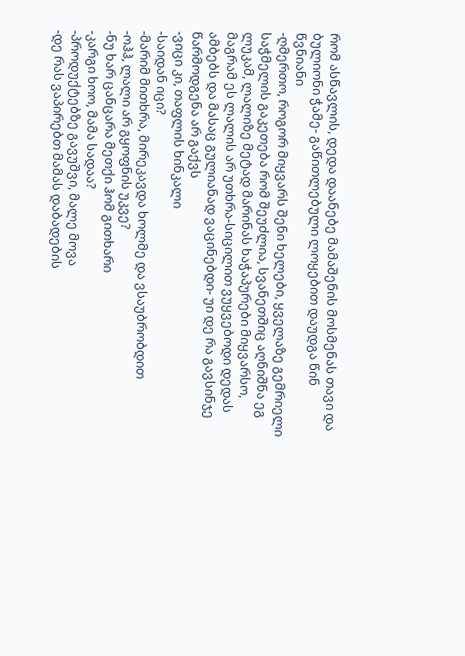რომ ასწავლის, დედა დაანებე მამაშენის მოსმენას თავი და ბულიონი ჭამე- გაწითლებული ლოყებით დაუდგა წინ წვნიანი
-ღმერთო, როგორ მიყვარს შენი ხელები, ყველაზე გემრიელი საჭმელის გაკეთება რომ შეუძლია, სვანეთშიც აღნიშნა ეგ ლუკამ, ლალიზე მეტად მარინას ხაჭაპურები მიყვარსო, მაგრამ ეს ლალის არ უთხრა-სიცილით ვუყვებოდი დედას ამბებს და მასაც გულიანად ვაცინებდი- უი დე რა გავსინჯე წარმოდგენა არ გაქვს
-ვიცი კი, თაფლის ხინკალი
-საიდან იცი?
-მარიმ მითხრა, მირეკავდა ხოლმე და ვსაუბრობდით
-ოჰჰ, ლალი არ გყოფნის უკვე?
-ნუ ხარ ცანცარა მეთქი ჰომ გითხარი
-კარგი ხოო, მამა სადაა?
-პროდუქტებზე გავუშვი, მალე მოვა
-დე რას ვაპირებთ მამას დაბადების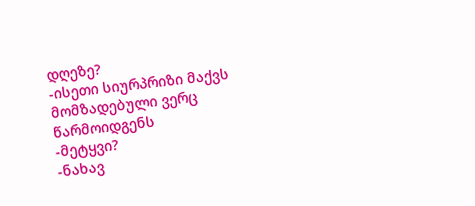დღეზე?
-ისეთი სიურპრიზი მაქვს მომზადებული ვერც წარმოიდგენს
-მეტყვი?
-ნახავ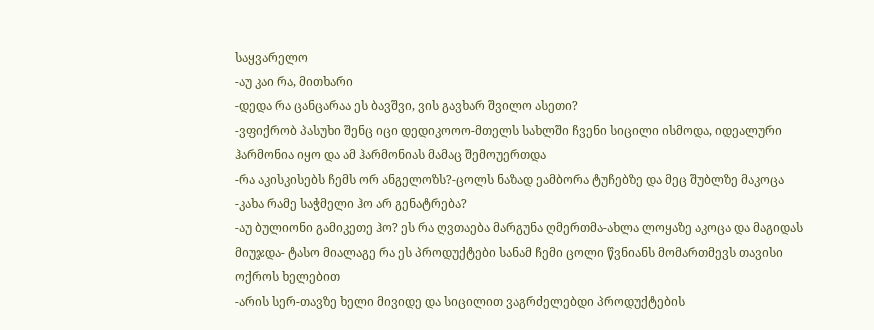საყვარელო
-აუ კაი რა, მითხარი
-დედა რა ცანცარაა ეს ბავშვი, ვის გავხარ შვილო ასეთი?
-ვფიქრობ პასუხი შენც იცი დედიკოოო-მთელს სახლში ჩვენი სიცილი ისმოდა, იდეალური ჰარმონია იყო და ამ ჰარმონიას მამაც შემოუერთდა
-რა აკისკისებს ჩემს ორ ანგელოზს?-ცოლს ნაზად ეამბორა ტუჩებზე და მეც შუბლზე მაკოცა
-კახა რამე საჭმელი ჰო არ გენატრება?
-აუ ბულიონი გამიკეთე ჰო? ეს რა ღვთაება მარგუნა ღმერთმა-ახლა ლოყაზე აკოცა და მაგიდას მიუჯდა- ტასო მიალაგე რა ეს პროდუქტები სანამ ჩემი ცოლი წვნიანს მომართმევს თავისი ოქროს ხელებით
-არის სერ-თავზე ხელი მივიდე და სიცილით ვაგრძელებდი პროდუქტების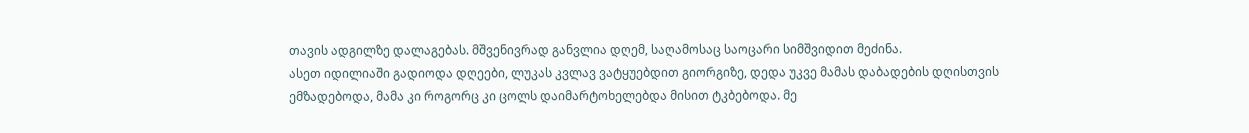თავის ადგილზე დალაგებას. მშვენივრად განვლია დღემ, საღამოსაც საოცარი სიმშვიდით მეძინა.
ასეთ იდილიაში გადიოდა დღეები, ლუკას კვლავ ვატყუებდით გიორგიზე, დედა უკვე მამას დაბადების დღისთვის ემზადებოდა, მამა კი როგორც კი ცოლს დაიმარტოხელებდა მისით ტკბებოდა. მე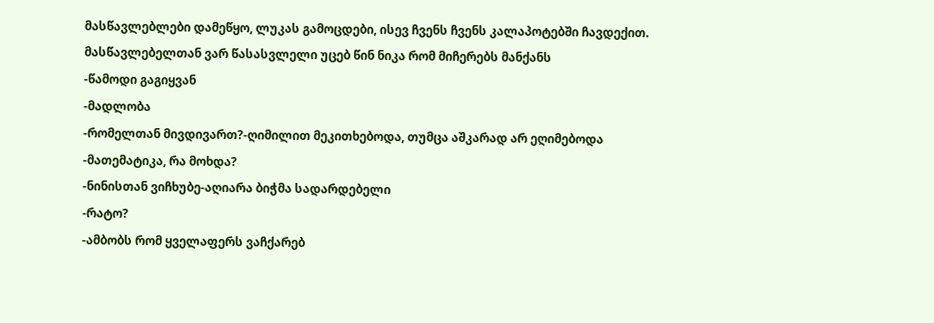მასწავლებლები დამეწყო, ლუკას გამოცდები, ისევ ჩვენს ჩვენს კალაპოტებში ჩავდექით.
მასწავლებელთან ვარ წასასვლელი უცებ წინ ნიკა რომ მიჩერებს მანქანს
-წამოდი გაგიყვან
-მადლობა
-რომელთან მივდივართ?-ღიმილით მეკითხებოდა, თუმცა აშკარად არ ეღიმებოდა
-მათემატიკა, რა მოხდა?
-ნინისთან ვიჩხუბე-აღიარა ბიჭმა სადარდებელი
-რატო?
-ამბობს რომ ყველაფერს ვაჩქარებ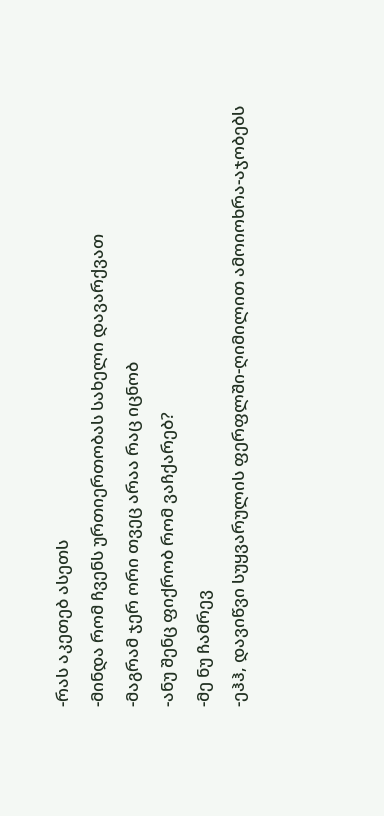-რას აკეთებ ასეთს
-მინდა რომ ჩვენს ურთიერთობას სახელი დავარქვათ
-მაგრამ ჯერ ორი თვეც არაა რაც იცნობ
-ანუ შენც ფიქრობ რომ ვაჩქარებ?
-მე ნუ ჩამრევ
-ეჰჰ, დავიწვი სუყვარულის ფერფლში-ღიმილით ამოიოხრა-აჯობებს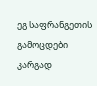ეგ საფრანგეთის გამოცდები კარგად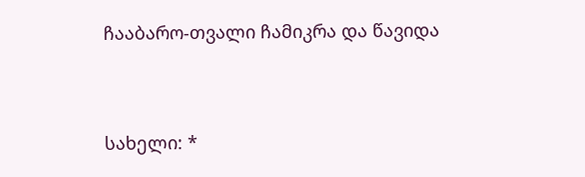ჩააბარო-თვალი ჩამიკრა და წავიდა




სახელი: *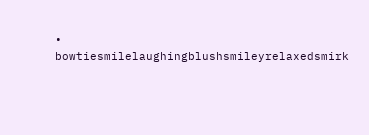• bowtiesmilelaughingblushsmileyrelaxedsmirk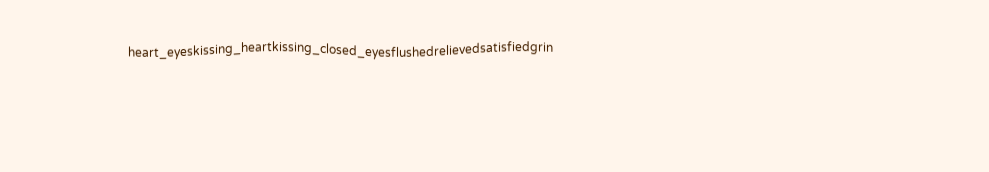heart_eyeskissing_heartkissing_closed_eyesflushedrelievedsatisfiedgrin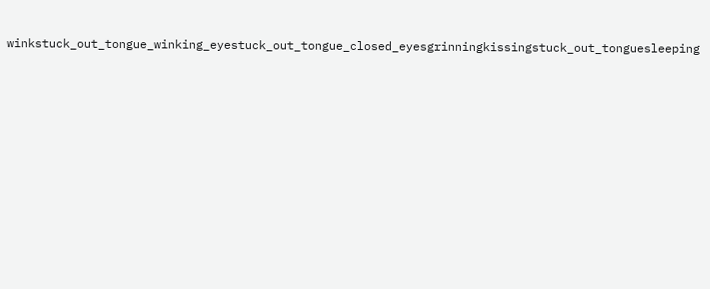winkstuck_out_tongue_winking_eyestuck_out_tongue_closed_eyesgrinningkissingstuck_out_tonguesleeping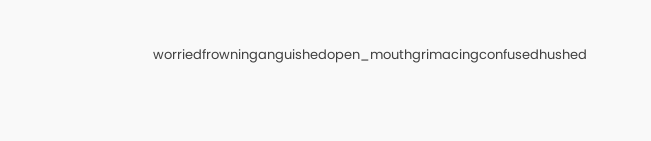worriedfrowninganguishedopen_mouthgrimacingconfusedhushed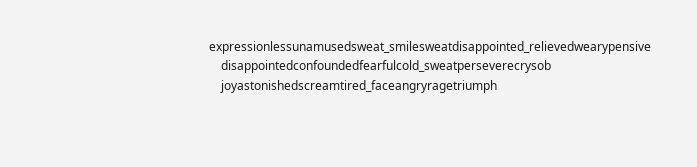expressionlessunamusedsweat_smilesweatdisappointed_relievedwearypensive
    disappointedconfoundedfearfulcold_sweatperseverecrysob
    joyastonishedscreamtired_faceangryragetriumph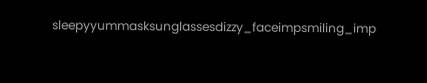sleepyyummasksunglassesdizzy_faceimpsmiling_imp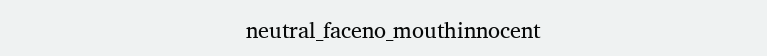neutral_faceno_mouthinnocent